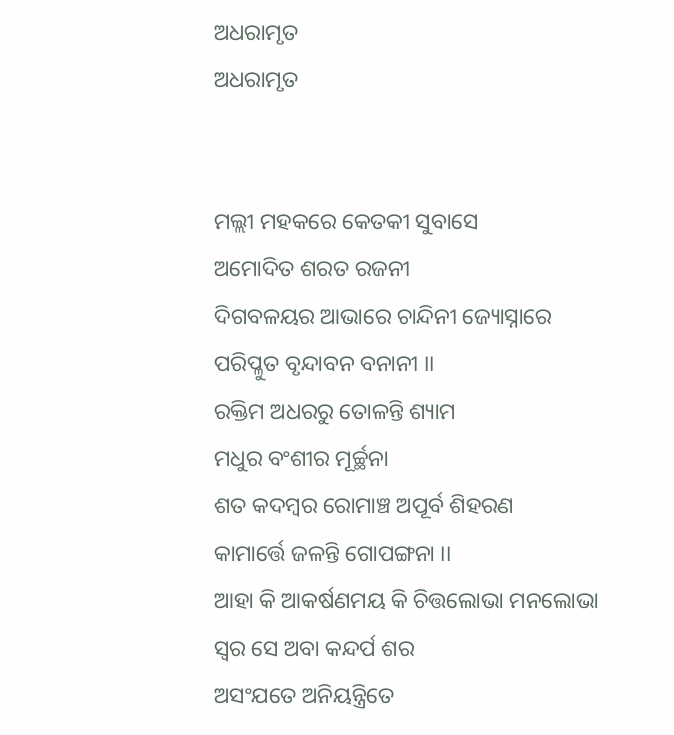ଅଧରାମୃତ
ଅଧରାମୃତ


ମଲ୍ଲୀ ମହକରେ କେତକୀ ସୁବାସେ
ଅମୋଦିତ ଶରତ ରଜନୀ
ଦିଗବଳୟର ଆଭାରେ ଚାନ୍ଦିନୀ ଜ୍ୟୋସ୍ନାରେ
ପରିପ୍ଳୁତ ବୃନ୍ଦାବନ ବନାନୀ ।।
ରକ୍ତିମ ଅଧରରୁ ତୋଳନ୍ତି ଶ୍ୟାମ
ମଧୁର ବଂଶୀର ମୂର୍ଚ୍ଛନା
ଶତ କଦମ୍ବର ରୋମାଞ୍ଚ ଅପୂର୍ବ ଶିହରଣ
କାମାର୍ତ୍ତେ ଜଳନ୍ତି ଗୋପଙ୍ଗନା ।।
ଆହା କି ଆକର୍ଷଣମୟ କି ଚିତ୍ତଲୋଭା ମନଲୋଭା
ସ୍ୱର ସେ ଅବା କନ୍ଦର୍ପ ଶର
ଅସଂଯତେ ଅନିୟନ୍ତ୍ରିତେ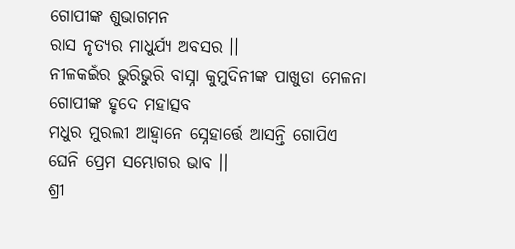ଗୋପୀଙ୍କ ଶୁଭାଗମନ
ରାସ ନୃତ୍ୟର ମାଧୁର୍ଯ୍ୟ ଅବସର ।।
ନୀଳକଇଁର ଭୁରିଭୁରି ବାସ୍ନା କୁମୁଦିନୀଙ୍କ ପାଖୁଡା ମେଳନା
ଗୋପୀଙ୍କ ହୃଦେ ମହାତ୍ସବ
ମଧୁର ମୁରଲୀ ଆହ୍ୱାନେ ସ୍ନେହାର୍ତ୍ତେ ଆସନ୍ତି ଗୋପିଏ
ଘେନି ପ୍ରେମ ସମ୍ଭୋଗର ଭାବ ।।
ଶ୍ରୀ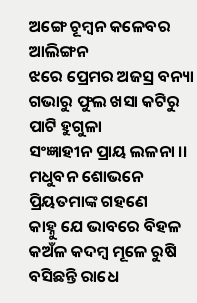ଅଙ୍ଗେ ଚୂମ୍ବନ କଳେବର ଆଲିଙ୍ଗନ
ଝରେ ପ୍ରେମର ଅଜସ୍ର ବନ୍ୟା
ଗଭାରୁ ଫୁଲ ଖସା କଟିରୁ ପାଟି ହୁଗୁଳା
ସଂଜ୍ଞାହୀନ ପ୍ରାୟ ଲଳନା ।।
ମଧୁବନ ଶୋଭନେ ପ୍ରିୟତମାଙ୍କ ଗହଣେ
କାହ୍ନୁ ଯେ ଭାବରେ ବିହଳ
କଅଁଳ କଦମ୍ବ ମୂଳେ ରୁଷି ବସିଛନ୍ତି ରାଧେ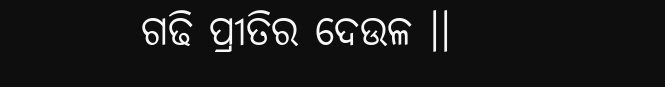ଗଢି ପ୍ରୀତିର ଦେଉଳ ।।